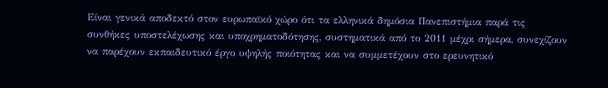Είναι γενικά αποδεκτό στον ευρωπαϊκό χώρο ότι τα ελληνικά δημόσια Πανεπιστήμια παρά τις συνθήκες υποστελέχωσης και υποχρηματοδότησης, συστηματικά από το 2011 μέχρι σήμερα, συνεχίζουν να παρέχουν εκπαιδευτικό έργο υψηλής ποιότητας και να συμμετέχουν στο ερευνητικό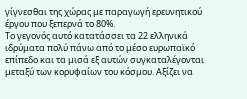γίγνεσθαι της χώρας με παραγωγή ερευνητικού έργου που ξεπερνά το 80%.
Το γεγονός αυτό κατατάσσει τα 22 ελληνικά ιδρύματα πολύ πάνω από το μέσο ευρωπαϊκό επίπεδο και τα μισά εξ αυτών συγκαταλέγονται μεταξύ των κορυφαίων του κόσμου. Αξίζει να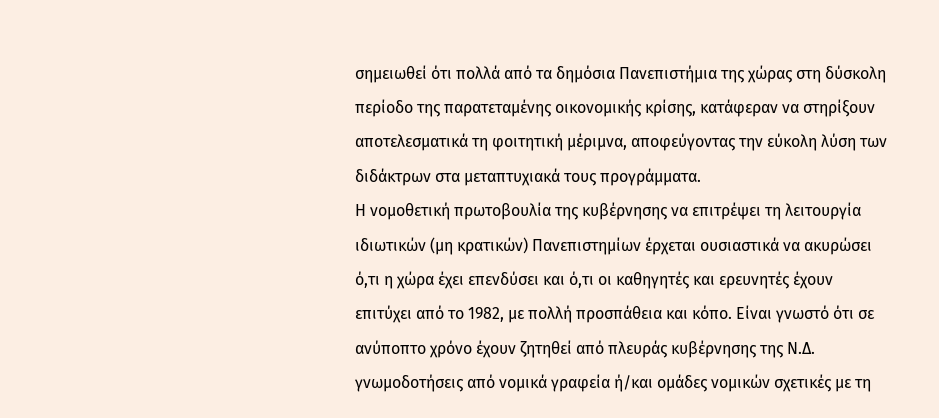σημειωθεί ότι πολλά από τα δημόσια Πανεπιστήμια της χώρας στη δύσκολη περίοδο της παρατεταμένης οικονομικής κρίσης, κατάφεραν να στηρίξουν αποτελεσματικά τη φοιτητική μέριμνα, αποφεύγοντας την εύκολη λύση των διδάκτρων στα μεταπτυχιακά τους προγράμματα.
Η νομοθετική πρωτοβουλία της κυβέρνησης να επιτρέψει τη λειτουργία ιδιωτικών (μη κρατικών) Πανεπιστημίων έρχεται ουσιαστικά να ακυρώσει ό,τι η χώρα έχει επενδύσει και ό,τι οι καθηγητές και ερευνητές έχουν επιτύχει από το 1982, με πολλή προσπάθεια και κόπο. Είναι γνωστό ότι σε ανύποπτο χρόνο έχουν ζητηθεί από πλευράς κυβέρνησης της Ν.Δ. γνωμοδοτήσεις από νομικά γραφεία ή/και ομάδες νομικών σχετικές με τη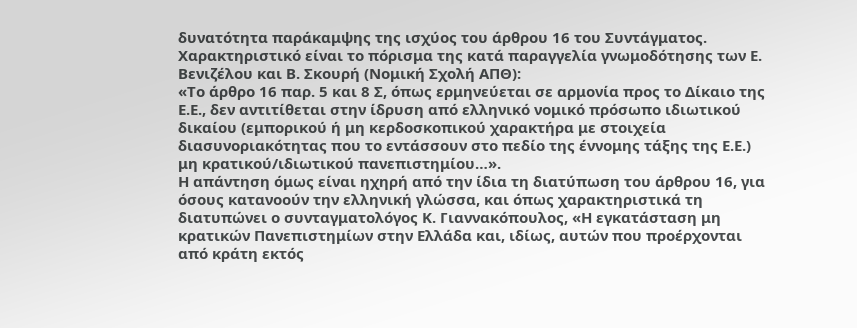δυνατότητα παράκαμψης της ισχύος του άρθρου 16 του Συντάγματος. Χαρακτηριστικό είναι το πόρισμα της κατά παραγγελία γνωμοδότησης των Ε. Βενιζέλου και Β. Σκουρή (Νομική Σχολή ΑΠΘ):
«Το άρθρο 16 παρ. 5 και 8 Σ, όπως ερμηνεύεται σε αρμονία προς το Δίκαιο της Ε.Ε., δεν αντιτίθεται στην ίδρυση από ελληνικό νομικό πρόσωπο ιδιωτικού δικαίου (εμπορικού ή μη κερδοσκοπικού χαρακτήρα με στοιχεία διασυνοριακότητας που το εντάσσουν στο πεδίο της έννομης τάξης της Ε.Ε.) μη κρατικού/ιδιωτικού πανεπιστημίου…».
Η απάντηση όμως είναι ηχηρή από την ίδια τη διατύπωση του άρθρου 16, για όσους κατανοούν την ελληνική γλώσσα, και όπως χαρακτηριστικά τη διατυπώνει ο συνταγματολόγος Κ. Γιαννακόπουλος, «Η εγκατάσταση μη κρατικών Πανεπιστημίων στην Ελλάδα και, ιδίως, αυτών που προέρχονται από κράτη εκτός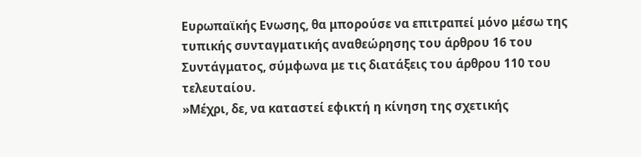Ευρωπαϊκής Ενωσης, θα μπορούσε να επιτραπεί μόνο μέσω της τυπικής συνταγματικής αναθεώρησης του άρθρου 16 του Συντάγματος, σύμφωνα με τις διατάξεις του άρθρου 110 του τελευταίου.
»Μέχρι, δε, να καταστεί εφικτή η κίνηση της σχετικής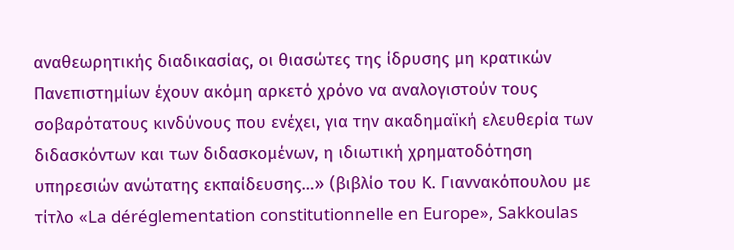αναθεωρητικής διαδικασίας, οι θιασώτες της ίδρυσης μη κρατικών Πανεπιστημίων έχουν ακόμη αρκετό χρόνο να αναλογιστούν τους σοβαρότατους κινδύνους που ενέχει, για την ακαδημαϊκή ελευθερία των διδασκόντων και των διδασκομένων, η ιδιωτική χρηματοδότηση υπηρεσιών ανώτατης εκπαίδευσης…» (βιβλίο του Κ. Γιαννακόπουλου με τίτλο «La déréglementation constitutionnelle en Europe», Sakkoulas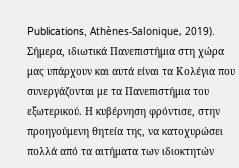Publications, Athènes-Salonique, 2019).
Σήμερα, ιδιωτικά Πανεπιστήμια στη χώρα μας υπάρχουν και αυτά είναι τα Κολέγια που συνεργάζονται με τα Πανεπιστήμια του εξωτερικού. Η κυβέρνηση φρόντισε, στην προηγούμενη θητεία της, να κατοχυρώσει πολλά από τα αιτήματα των ιδιοκτητών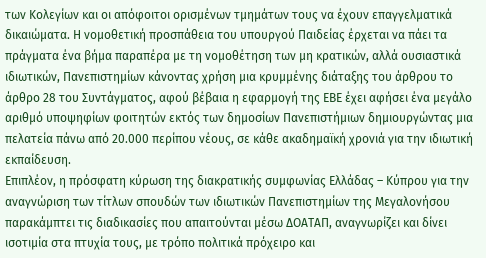των Κολεγίων και οι απόφοιτοι ορισμένων τμημάτων τους να έχουν επαγγελματικά δικαιώματα. Η νομοθετική προσπάθεια του υπουργού Παιδείας έρχεται να πάει τα πράγματα ένα βήμα παραπέρα με τη νομοθέτηση των μη κρατικών, αλλά ουσιαστικά ιδιωτικών, Πανεπιστημίων κάνοντας χρήση μια κρυμμένης διάταξης του άρθρου το άρθρο 28 του Συντάγματος, αφού βέβαια η εφαρμογή της ΕΒΕ έχει αφήσει ένα μεγάλο αριθμό υποψηφίων φοιτητών εκτός των δημοσίων Πανεπιστήμιων δημιουργώντας μια πελατεία πάνω από 20.000 περίπου νέους, σε κάθε ακαδημαϊκή χρονιά για την ιδιωτική εκπαίδευση.
Επιπλέον, η πρόσφατη κύρωση της διακρατικής συμφωνίας Ελλάδας – Κύπρου για την αναγνώριση των τίτλων σπουδών των ιδιωτικών Πανεπιστημίων της Μεγαλονήσου παρακάμπτει τις διαδικασίες που απαιτούνται μέσω ΔΟΑΤΑΠ, αναγνωρίζει και δίνει ισοτιμία στα πτυχία τους, με τρόπο πολιτικά πρόχειρο και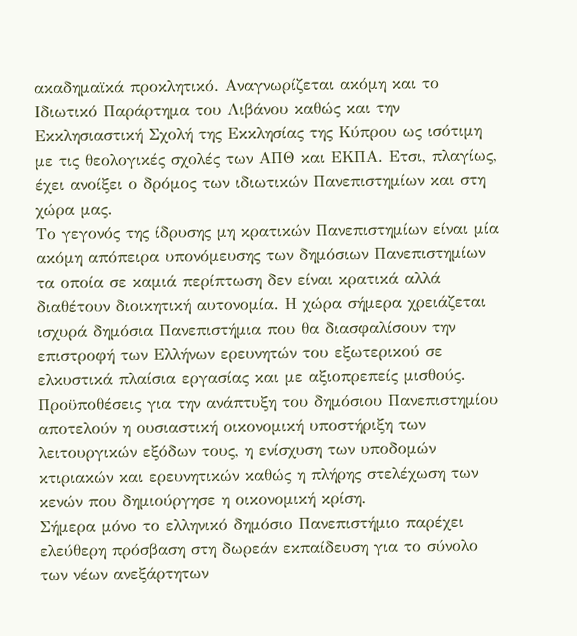ακαδημαϊκά προκλητικό. Αναγνωρίζεται ακόμη και το Ιδιωτικό Παράρτημα του Λιβάνου καθώς και την Εκκλησιαστική Σχολή της Εκκλησίας της Κύπρου ως ισότιμη με τις θεολογικές σχολές των ΑΠΘ και ΕΚΠΑ. Ετσι, πλαγίως, έχει ανοίξει ο δρόμος των ιδιωτικών Πανεπιστημίων και στη χώρα μας.
Το γεγονός της ίδρυσης μη κρατικών Πανεπιστημίων είναι μία ακόμη απόπειρα υπονόμευσης των δημόσιων Πανεπιστημίων τα οποία σε καμιά περίπτωση δεν είναι κρατικά αλλά διαθέτουν διοικητική αυτονομία. Η χώρα σήμερα χρειάζεται ισχυρά δημόσια Πανεπιστήμια που θα διασφαλίσουν την επιστροφή των Ελλήνων ερευνητών του εξωτερικού σε ελκυστικά πλαίσια εργασίας και με αξιοπρεπείς μισθούς. Προϋποθέσεις για την ανάπτυξη του δημόσιου Πανεπιστημίου αποτελούν η ουσιαστική οικονομική υποστήριξη των λειτουργικών εξόδων τους, η ενίσχυση των υποδομών κτιριακών και ερευνητικών καθώς η πλήρης στελέχωση των κενών που δημιούργησε η οικονομική κρίση.
Σήμερα μόνο το ελληνικό δημόσιο Πανεπιστήμιο παρέχει ελεύθερη πρόσβαση στη δωρεάν εκπαίδευση για το σύνολο των νέων ανεξάρτητων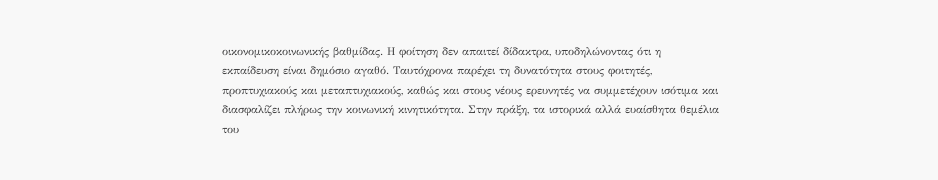οικονομικοκοινωνικής βαθμίδας. Η φοίτηση δεν απαιτεί δίδακτρα, υποδηλώνοντας ότι η εκπαίδευση είναι δημόσιο αγαθό. Ταυτόχρονα παρέχει τη δυνατότητα στους φοιτητές, προπτυχιακούς και μεταπτυχιακούς, καθώς και στους νέους ερευνητές να συμμετέχουν ισότιμα και διασφαλίζει πλήρως την κοινωνική κινητικότητα. Στην πράξη, τα ιστορικά αλλά ευαίσθητα θεμέλια του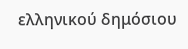ελληνικού δημόσιου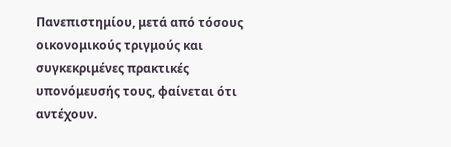Πανεπιστημίου, μετά από τόσους οικονομικούς τριγμούς και συγκεκριμένες πρακτικές υπονόμευσής τους, φαίνεται ότι αντέχουν.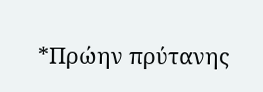*Πρώην πρύτανης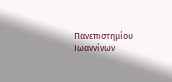Πανεπιστημίου Ιωαννίνων